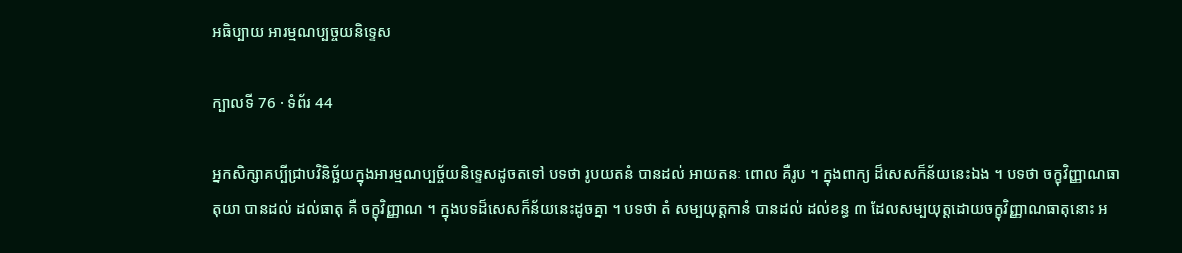អធិប្បាយ អារម្មណប្បច្ចយនិទ្ទេស

ក្បាលទី 76 · ទំព័រ 44

អ្នកសិក្សាគប្បីជ្រាបវិនិច្ឆ័យក្នុងអារម្មណប្បច្ច័យនិទ្ទេសដូចតទៅ បទថា រូបយតនំ បានដល់ អាយតនៈ ពោល គឺរូប ។ ក្នុងពាក្យ ដ៏សេសក៏ន័យនេះឯង ។ បទថា ចក្ខុវិញ្ញាណធាតុយា បានដល់ ដល់ធាតុ គឺ ចក្ខុវិញ្ញាណ ។ ក្នុងបទដ៏សេសក៏ន័យនេះដូចគ្នា ។ បទថា តំ សម្បយុត្តកានំ បានដល់ ដល់ខន្ធ ៣ ដែលសម្បយុត្តដោយចក្ខុវិញ្ញាណធាតុនោះ អ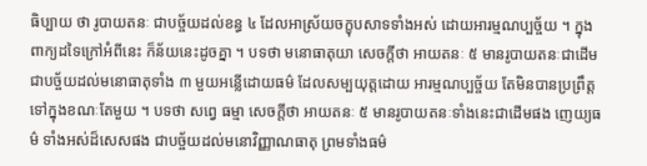ធិប្បាយ ថា រូបាយតនៈ ជាបច្ច័យដល់ខន្ធ ៤ ដែលអាស្រ័យចក្ខុបសាទទាំងអស់ ដោយអារម្មណប្បច្ច័យ ។ ក្នុងពាក្យដទៃក្រៅអំពីនេះ ក៏ន័យនេះដូចគ្នា ។ បទថា មនោធាតុយា សេចក្តីថា អាយតនៈ ៥ មានរូបាយតនៈជាដើម ជាបច្ច័យដល់មនោធាតុទាំង ៣ មួយអន្លើដោយធម៌ ដែលសម្បយុត្តដោយ អារម្មណប្បច្ច័យ តែមិនបានប្រព្រឹត្តទៅក្នុងខណៈតែមួយ ។ បទថា សព្វេ ធម្មា សេចក្តីថា អាយតនៈ ៥ មានរូបាយតនៈទាំងនេះជាដើមផង ញេយ្យធម៌ ទាំងអស់ដ៏សេសផង ជាបច្ច័យដល់មនោវិញ្ញាណធាតុ ព្រមទាំងធម៌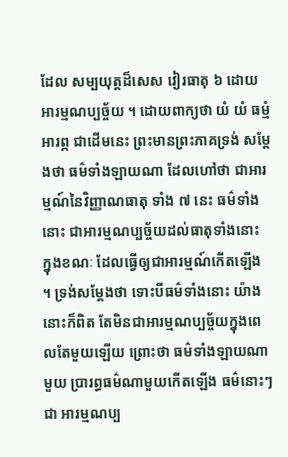ដែល សម្បយុត្តដ៏សេស វៀរធាតុ ៦ ដោយអារម្មណប្បច្ច័យ ។ ដោយពាក្យថា យំ យំ ធម្មំ អារព្ភ ជាដើមនេះ ព្រះមានព្រះភាគទ្រង់ សម្តែងថា ធម៌ទាំងឡាយណា ដែលហៅថា ជាអារម្មណ៍នៃវិញ្ញាណធាតុ ទាំង ៧ នេះ ធម៌ទាំងនោះ ជាអារម្មណប្បច្ច័យដល់ធាតុទាំងនោះ ក្នុងខណៈ ដែលធ្វើឲ្យជាអារម្មណ៍កើតឡើង ។ ទ្រង់សម្តែងថា ទោះបីធម៌ទាំងនោះ យ៉ាងនោះក៏ពិត តែមិនជាអារម្មណប្បច្ច័យក្នុងពេលតែមួយឡើយ ព្រោះថា ធម៌ទាំងឡាយណាមួយ ប្រារព្ធធម៌ណាមួយកើតឡើង ធម៌នោះៗ ជា អារម្មណប្ប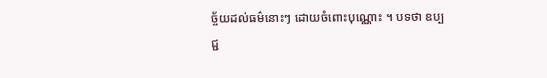ច្ច័យដល់ធម៌នោះៗ ដោយចំពោះបុណ្ណោះ ។ បទថា ឧប្បជ្ជ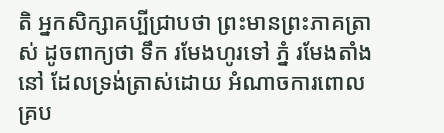តិ អ្នកសិក្សាគប្បីជ្រាបថា ព្រះមានព្រះភាគត្រាស់ ដូចពាក្យថា ទឹក រមែងហូរទៅ ភ្នំ រមែងតាំងនៅ ដែលទ្រង់ត្រាស់ដោយ អំណាចការពោលគ្រប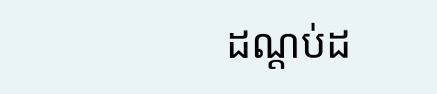ដណ្តប់ដ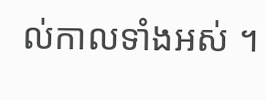ល់កាលទាំងអស់ ។